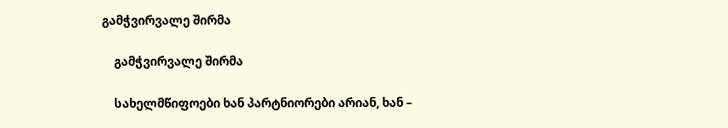გამჭვირვალე შირმა

    გამჭვირვალე შირმა

    სახელმწიფოები ხან პარტნიორები არიან, ხან –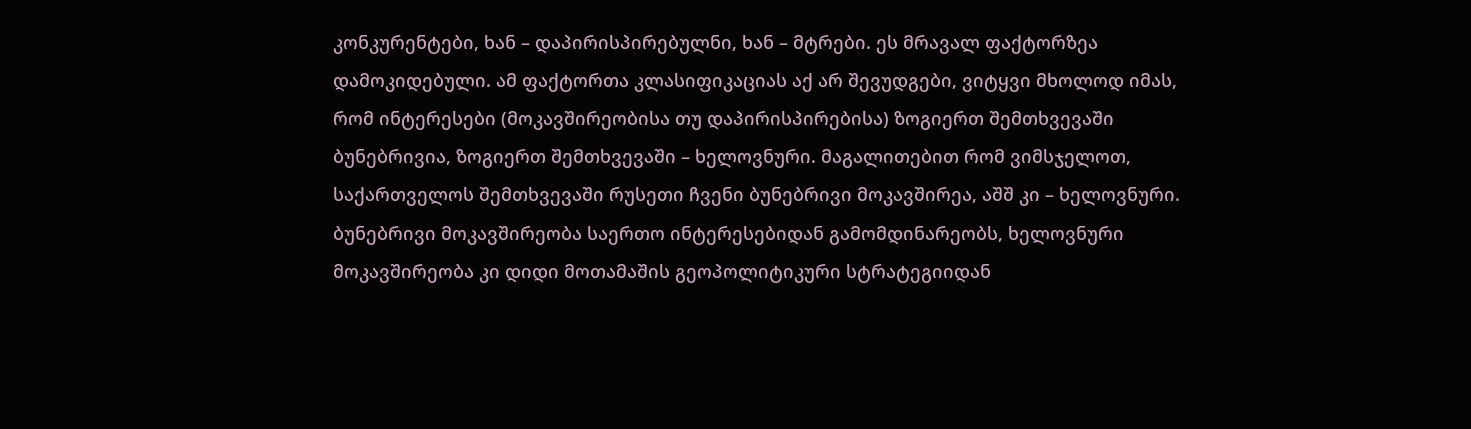კონკურენტები, ხან – დაპირისპირებულნი, ხან – მტრები. ეს მრავალ ფაქტორზეა დამოკიდებული. ამ ფაქტორთა კლასიფიკაციას აქ არ შევუდგები, ვიტყვი მხოლოდ იმას, რომ ინტერესები (მოკავშირეობისა თუ დაპირისპირებისა) ზოგიერთ შემთხვევაში ბუნებრივია, ზოგიერთ შემთხვევაში – ხელოვნური. მაგალითებით რომ ვიმსჯელოთ, საქართველოს შემთხვევაში რუსეთი ჩვენი ბუნებრივი მოკავშირეა, აშშ კი – ხელოვნური. ბუნებრივი მოკავშირეობა საერთო ინტერესებიდან გამომდინარეობს, ხელოვნური მოკავშირეობა კი დიდი მოთამაშის გეოპოლიტიკური სტრატეგიიდან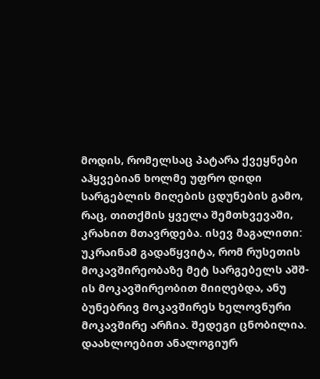მოდის, რომელსაც პატარა ქვეყნები აჰყვებიან ხოლმე უფრო დიდი სარგებლის მიღების ცდუნების გამო, რაც, თითქმის ყველა შემთხვევაში, კრახით მთავრდება. ისევ მაგალითი: უკრაინამ გადაწყვიტა, რომ რუსეთის მოკავშირეობაზე მეტ სარგებელს აშშ-ის მოკავშირეობით მიიღებდა, ანუ ბუნებრივ მოკავშირეს ხელოვნური მოკავშირე არჩია. შედეგი ცნობილია. დაახლოებით ანალოგიურ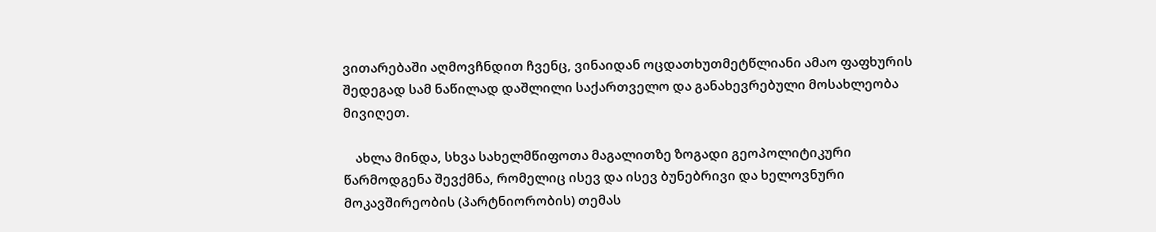ვითარებაში აღმოვჩნდით ჩვენც, ვინაიდან ოცდათხუთმეტწლიანი ამაო ფაფხურის შედეგად სამ ნაწილად დაშლილი საქართველო და განახევრებული მოსახლეობა მივიღეთ.

    ახლა მინდა, სხვა სახელმწიფოთა მაგალითზე ზოგადი გეოპოლიტიკური წარმოდგენა შევქმნა, რომელიც ისევ და ისევ ბუნებრივი და ხელოვნური მოკავშირეობის (პარტნიორობის) თემას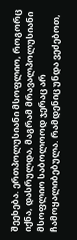შეეხება. ერთპოლუსიანი მსოფლიო, როგორც იქნა, დასრულდა, მაგრამ მრავალპოლუსიანი მსოფლიო საბოლოოდ ჯერაც არ ჩამოყალიბებულა. რამდენიც უნდა ვეძებოთ,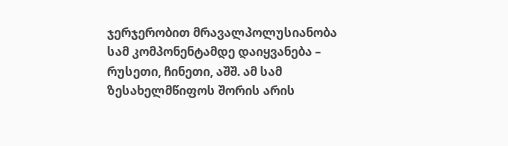ჯერჯერობით მრავალპოლუსიანობა სამ კომპონენტამდე დაიყვანება – რუსეთი, ჩინეთი, აშშ. ამ სამ ზესახელმწიფოს შორის არის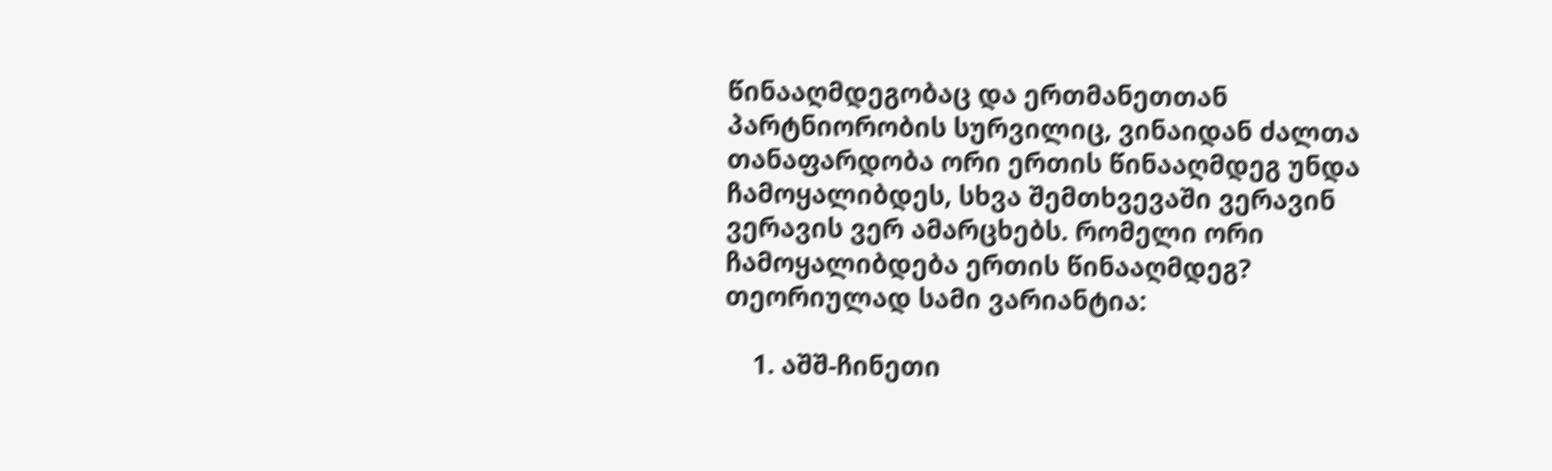წინააღმდეგობაც და ერთმანეთთან პარტნიორობის სურვილიც, ვინაიდან ძალთა თანაფარდობა ორი ერთის წინააღმდეგ უნდა ჩამოყალიბდეს, სხვა შემთხვევაში ვერავინ ვერავის ვერ ამარცხებს. რომელი ორი ჩამოყალიბდება ერთის წინააღმდეგ? თეორიულად სამი ვარიანტია:

    1. აშშ-ჩინეთი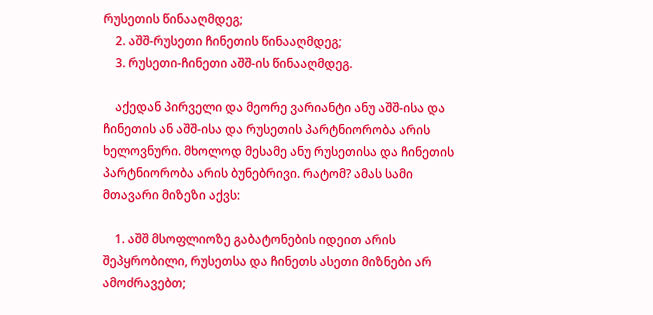რუსეთის წინააღმდეგ;
    2. აშშ-რუსეთი ჩინეთის წინააღმდეგ;
    3. რუსეთი-ჩინეთი აშშ-ის წინააღმდეგ.

    აქედან პირველი და მეორე ვარიანტი ანუ აშშ-ისა და ჩინეთის ან აშშ-ისა და რუსეთის პარტნიორობა არის ხელოვნური. მხოლოდ მესამე ანუ რუსეთისა და ჩინეთის პარტნიორობა არის ბუნებრივი. რატომ? ამას სამი მთავარი მიზეზი აქვს:

    1. აშშ მსოფლიოზე გაბატონების იდეით არის შეპყრობილი, რუსეთსა და ჩინეთს ასეთი მიზნები არ ამოძრავებთ;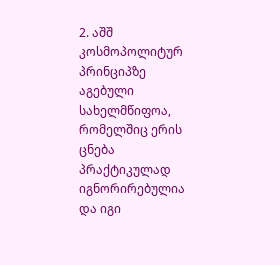2. აშშ კოსმოპოლიტურ პრინციპზე აგებული სახელმწიფოა, რომელშიც ერის ცნება პრაქტიკულად იგნორირებულია და იგი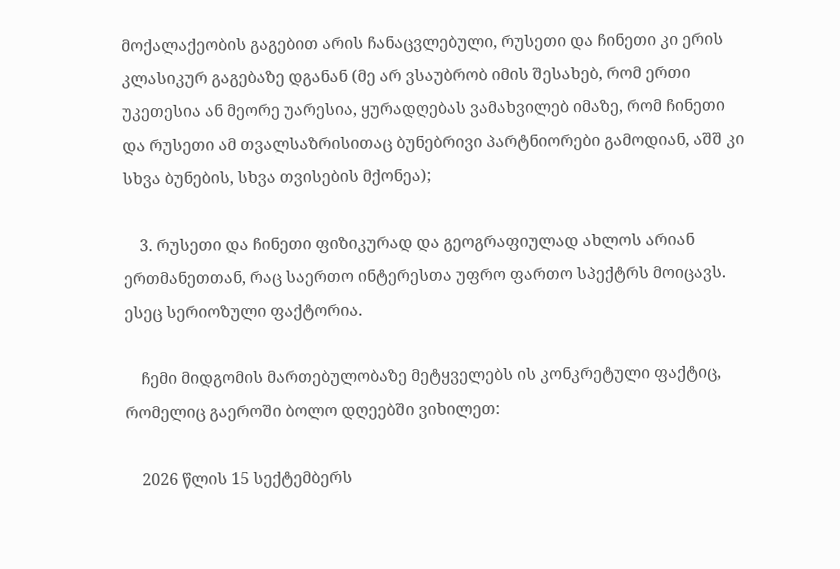მოქალაქეობის გაგებით არის ჩანაცვლებული, რუსეთი და ჩინეთი კი ერის კლასიკურ გაგებაზე დგანან (მე არ ვსაუბრობ იმის შესახებ, რომ ერთი უკეთესია ან მეორე უარესია, ყურადღებას ვამახვილებ იმაზე, რომ ჩინეთი და რუსეთი ამ თვალსაზრისითაც ბუნებრივი პარტნიორები გამოდიან, აშშ კი სხვა ბუნების, სხვა თვისების მქონეა);

    3. რუსეთი და ჩინეთი ფიზიკურად და გეოგრაფიულად ახლოს არიან ერთმანეთთან, რაც საერთო ინტერესთა უფრო ფართო სპექტრს მოიცავს. ესეც სერიოზული ფაქტორია.

    ჩემი მიდგომის მართებულობაზე მეტყველებს ის კონკრეტული ფაქტიც, რომელიც გაეროში ბოლო დღეებში ვიხილეთ:

    2026 წლის 15 სექტემბერს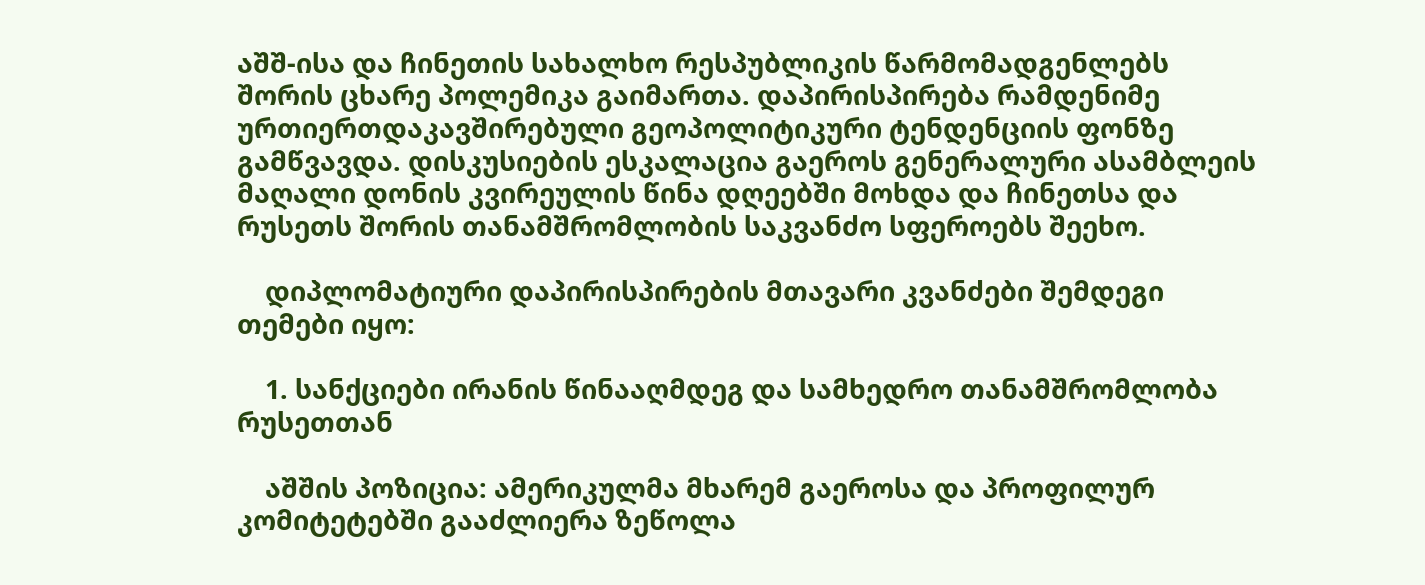აშშ-ისა და ჩინეთის სახალხო რესპუბლიკის წარმომადგენლებს შორის ცხარე პოლემიკა გაიმართა. დაპირისპირება რამდენიმე ურთიერთდაკავშირებული გეოპოლიტიკური ტენდენციის ფონზე გამწვავდა. დისკუსიების ესკალაცია გაეროს გენერალური ასამბლეის მაღალი დონის კვირეულის წინა დღეებში მოხდა და ჩინეთსა და რუსეთს შორის თანამშრომლობის საკვანძო სფეროებს შეეხო.

    დიპლომატიური დაპირისპირების მთავარი კვანძები შემდეგი თემები იყო:

    1. სანქციები ირანის წინააღმდეგ და სამხედრო თანამშრომლობა რუსეთთან

    აშშის პოზიცია: ამერიკულმა მხარემ გაეროსა და პროფილურ კომიტეტებში გააძლიერა ზეწოლა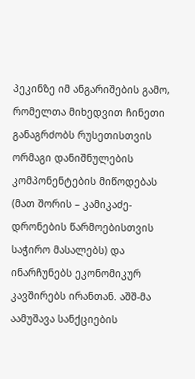პეკინზე იმ ანგარიშების გამო, რომელთა მიხედვით ჩინეთი განაგრძობს რუსეთისთვის ორმაგი დანიშნულების კომპონენტების მიწოდებას (მათ შორის – კამიკაძე-დრონების წარმოებისთვის საჭირო მასალებს) და ინარჩუნებს ეკონომიკურ კავშირებს ირანთან. აშშ-მა აამუშავა სანქციების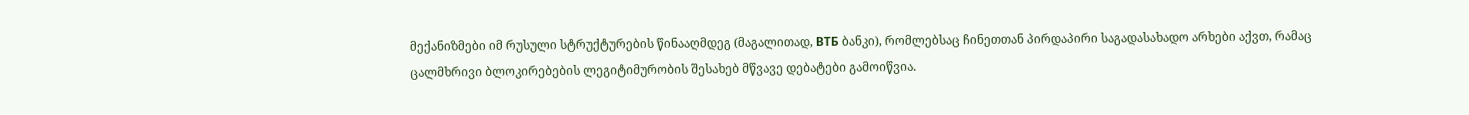მექანიზმები იმ რუსული სტრუქტურების წინააღმდეგ (მაგალითად, ВТБ ბანკი), რომლებსაც ჩინეთთან პირდაპირი საგადასახადო არხები აქვთ, რამაც ცალმხრივი ბლოკირებების ლეგიტიმურობის შესახებ მწვავე დებატები გამოიწვია.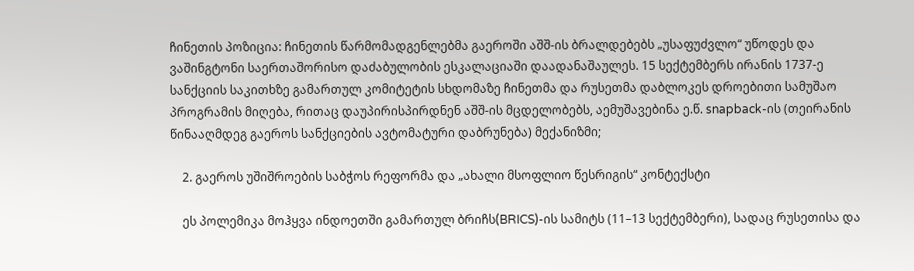ჩინეთის პოზიცია: ჩინეთის წარმომადგენლებმა გაეროში აშშ-ის ბრალდებებს „უსაფუძვლო“ უწოდეს და ვაშინგტონი საერთაშორისო დაძაბულობის ესკალაციაში დაადანაშაულეს. 15 სექტემბერს ირანის 1737-ე სანქციის საკითხზე გამართულ კომიტეტის სხდომაზე ჩინეთმა და რუსეთმა დაბლოკეს დროებითი სამუშაო პროგრამის მიღება, რითაც დაუპირისპირდნენ აშშ-ის მცდელობებს, აემუშავებინა ე.წ. snapback-ის (თეირანის წინააღმდეგ გაეროს სანქციების ავტომატური დაბრუნება) მექანიზმი;

    2. გაეროს უშიშროების საბჭოს რეფორმა და „ახალი მსოფლიო წესრიგის“ კონტექსტი

    ეს პოლემიკა მოჰყვა ინდოეთში გამართულ ბრიჩს(BRICS)-ის სამიტს (11–13 სექტემბერი), სადაც რუსეთისა და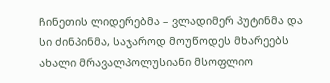ჩინეთის ლიდერებმა – ვლადიმერ პუტინმა და სი ძინპინმა, საჯაროდ მოუწოდეს მხარეებს ახალი მრავალპოლუსიანი მსოფლიო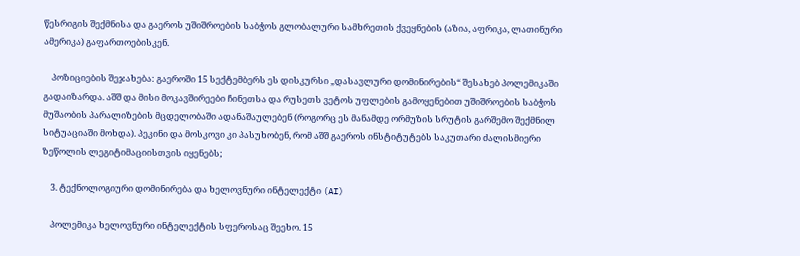წესრიგის შექმნისა და გაეროს უშიშროების საბჭოს გლობალური სამხრეთის ქვეყნების (აზია, აფრიკა, ლათინური ამერიკა) გაფართოებისკენ.

    პოზიციების შეჯახება: გაეროში 15 სექტემბერს ეს დისკურსი „დასავლური დომინირების“ შესახებ პოლემიკაში გადაიზარდა. აშშ და მისი მოკავშირეები ჩინეთსა და რუსეთს ვეტოს უფლების გამოყენებით უშიშროების საბჭოს მუშაობის პარალიზების მცდელობაში ადანაშაულებენ (როგორც ეს მანამდე ორმუზის სრუტის გარშემო შექმნილ სიტუაციაში მოხდა). პეკინი და მოსკოვი კი პასუხობენ, რომ აშშ გაეროს ინსტიტუტებს საკუთარი ძალისმიერი ზეწოლის ლეგიტიმაციისთვის იყენებს;

    3. ტექნოლოგიური დომინირება და ხელოვნური ინტელექტი (AI)

    პოლემიკა ხელოვნური ინტელექტის სფეროსაც შეეხო. 15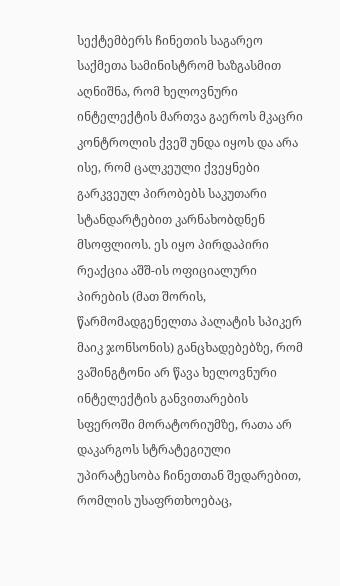სექტემბერს ჩინეთის საგარეო საქმეთა სამინისტრომ ხაზგასმით აღნიშნა, რომ ხელოვნური ინტელექტის მართვა გაეროს მკაცრი კონტროლის ქვეშ უნდა იყოს და არა ისე, რომ ცალკეული ქვეყნები გარკვეულ პირობებს საკუთარი სტანდარტებით კარნახობდნენ მსოფლიოს. ეს იყო პირდაპირი რეაქცია აშშ-ის ოფიციალური პირების (მათ შორის, წარმომადგენელთა პალატის სპიკერ მაიკ ჯონსონის) განცხადებებზე, რომ ვაშინგტონი არ წავა ხელოვნური ინტელექტის განვითარების სფეროში მორატორიუმზე, რათა არ დაკარგოს სტრატეგიული უპირატესობა ჩინეთთან შედარებით, რომლის უსაფრთხოებაც,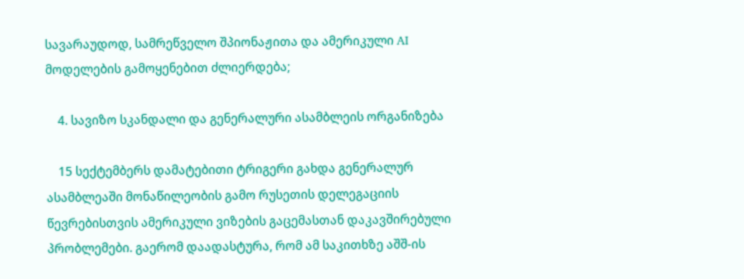სავარაუდოდ, სამრეწველო შპიონაჟითა და ამერიკული AI მოდელების გამოყენებით ძლიერდება;

    4. სავიზო სკანდალი და გენერალური ასამბლეის ორგანიზება

    15 სექტემბერს დამატებითი ტრიგერი გახდა გენერალურ ასამბლეაში მონაწილეობის გამო რუსეთის დელეგაციის წევრებისთვის ამერიკული ვიზების გაცემასთან დაკავშირებული პრობლემები. გაერომ დაადასტურა, რომ ამ საკითხზე აშშ-ის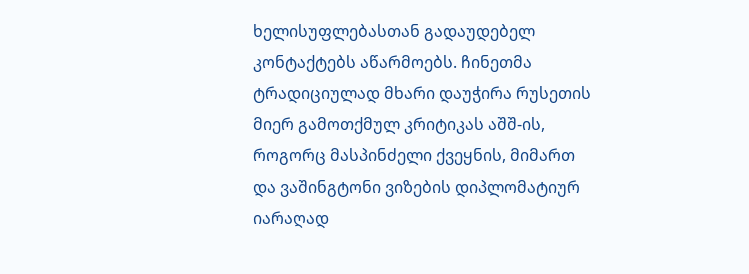ხელისუფლებასთან გადაუდებელ კონტაქტებს აწარმოებს. ჩინეთმა ტრადიციულად მხარი დაუჭირა რუსეთის მიერ გამოთქმულ კრიტიკას აშშ-ის, როგორც მასპინძელი ქვეყნის, მიმართ და ვაშინგტონი ვიზების დიპლომატიურ იარაღად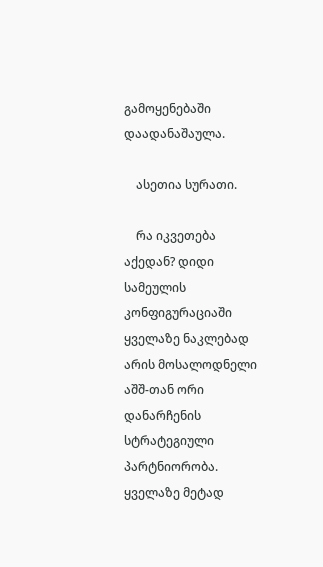გამოყენებაში დაადანაშაულა.

    ასეთია სურათი.

    რა იკვეთება აქედან? დიდი სამეულის კონფიგურაციაში ყველაზე ნაკლებად არის მოსალოდნელი აშშ-თან ორი დანარჩენის სტრატეგიული პარტნიორობა. ყველაზე მეტად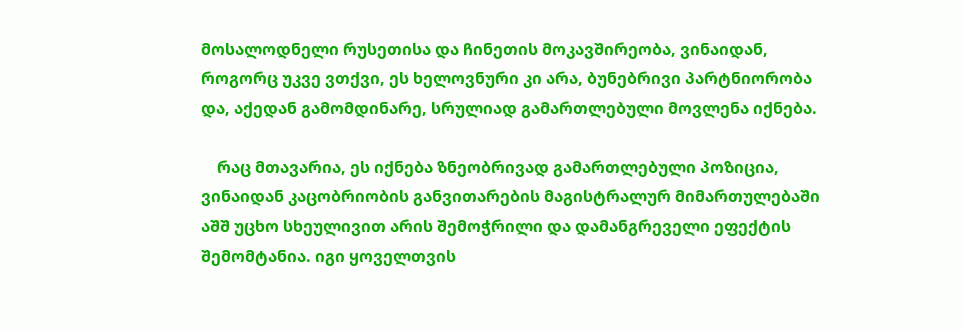მოსალოდნელი რუსეთისა და ჩინეთის მოკავშირეობა, ვინაიდან, როგორც უკვე ვთქვი, ეს ხელოვნური კი არა, ბუნებრივი პარტნიორობა და, აქედან გამომდინარე, სრულიად გამართლებული მოვლენა იქნება.

    რაც მთავარია, ეს იქნება ზნეობრივად გამართლებული პოზიცია, ვინაიდან კაცობრიობის განვითარების მაგისტრალურ მიმართულებაში აშშ უცხო სხეულივით არის შემოჭრილი და დამანგრეველი ეფექტის შემომტანია. იგი ყოველთვის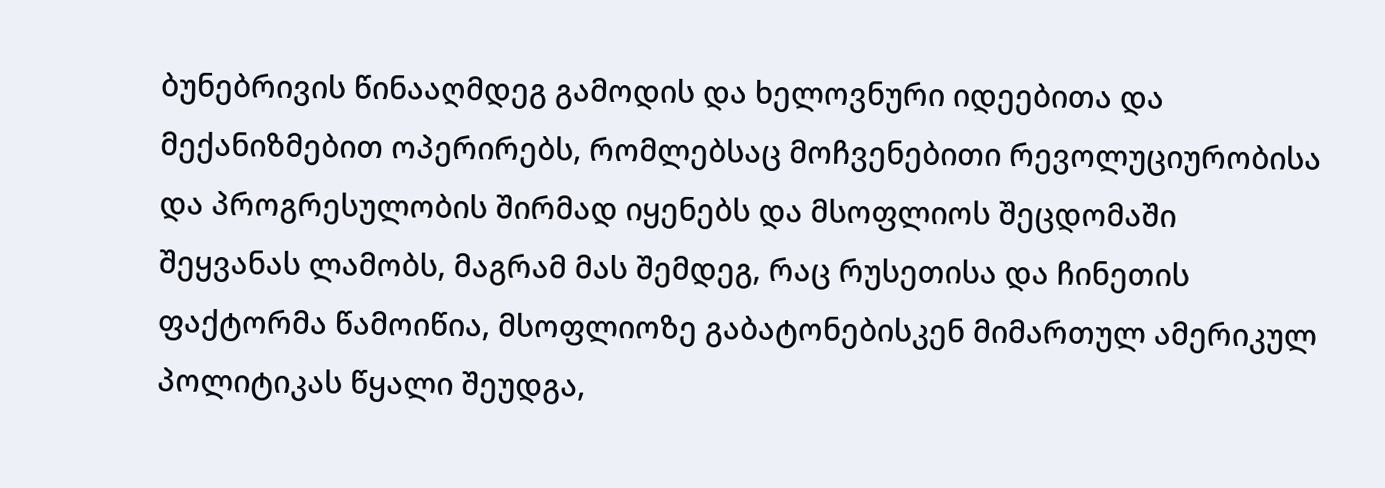ბუნებრივის წინააღმდეგ გამოდის და ხელოვნური იდეებითა და მექანიზმებით ოპერირებს, რომლებსაც მოჩვენებითი რევოლუციურობისა და პროგრესულობის შირმად იყენებს და მსოფლიოს შეცდომაში შეყვანას ლამობს, მაგრამ მას შემდეგ, რაც რუსეთისა და ჩინეთის ფაქტორმა წამოიწია, მსოფლიოზე გაბატონებისკენ მიმართულ ამერიკულ პოლიტიკას წყალი შეუდგა,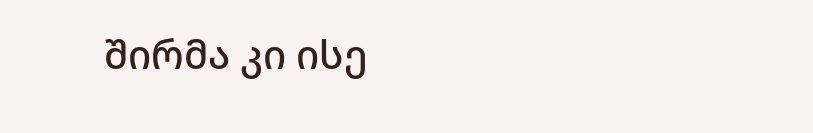შირმა კი ისე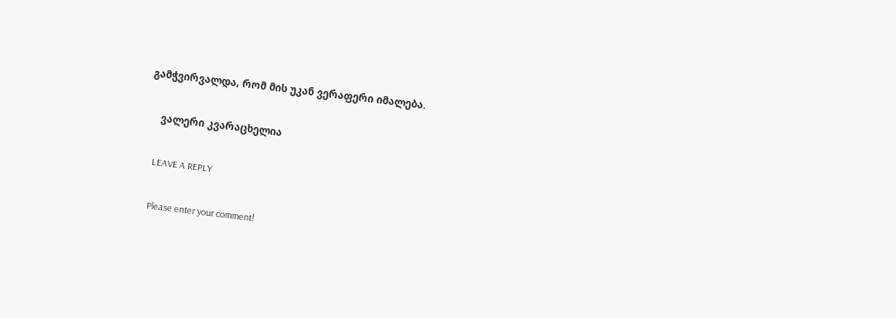გამჭვირვალდა, რომ მის უკან ვერაფერი იმალება.

    ვალერი კვარაცხელია

    LEAVE A REPLY

    Please enter your comment!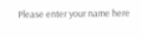Please enter your name here